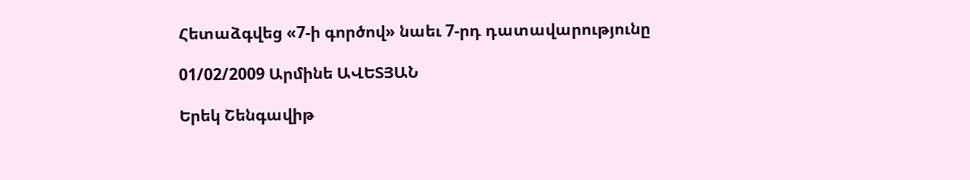Հետաձգվեց «7-ի գործով» նաեւ 7-րդ դատավարությունը

01/02/2009 Արմինե ԱՎԵՏՅԱՆ

Երեկ Շենգավիթ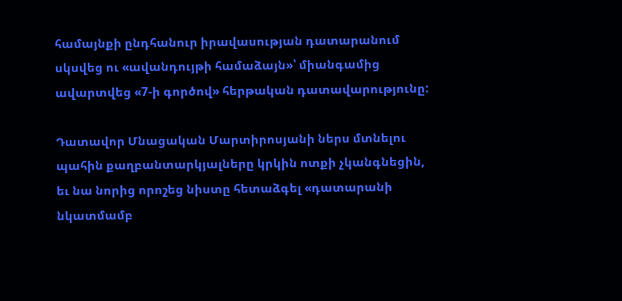համայնքի ընդհանուր իրավասության դատարանում սկսվեց ու «ավանդույթի համաձայն»՝ միանգամից ավարտվեց «7-ի գործով» հերթական դատավարությունը:

Դատավոր Մնացական Մարտիրոսյանի ներս մտնելու պահին քաղբանտարկյալները կրկին ոտքի չկանգնեցին, եւ նա նորից որոշեց նիստը հետաձգել «դատարանի նկատմամբ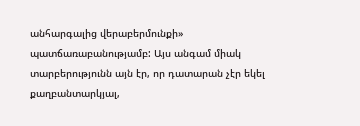անհարգալից վերաբերմունքի» պատճառաբանությամբ: Այս անգամ միակ տարբերությունն այն էր, որ դատարան չէր եկել քաղբանտարկյալ,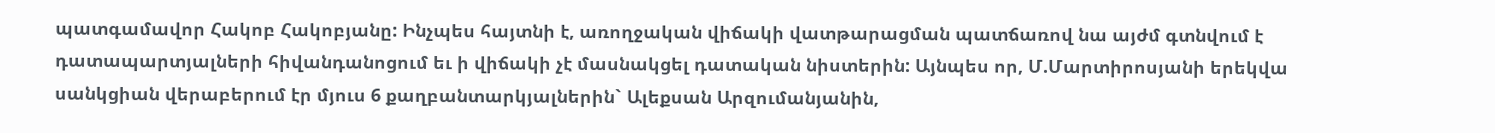պատգամավոր Հակոբ Հակոբյանը: Ինչպես հայտնի է, առողջական վիճակի վատթարացման պատճառով նա այժմ գտնվում է դատապարտյալների հիվանդանոցում եւ ի վիճակի չէ մասնակցել դատական նիստերին: Այնպես որ, Մ.Մարտիրոսյանի երեկվա սանկցիան վերաբերում էր մյուս 6 քաղբանտարկյալներին` Ալեքսան Արզումանյանին,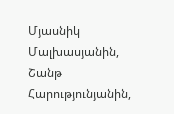Մյասնիկ Մալխասյանին, Շանթ Հարությունյանին,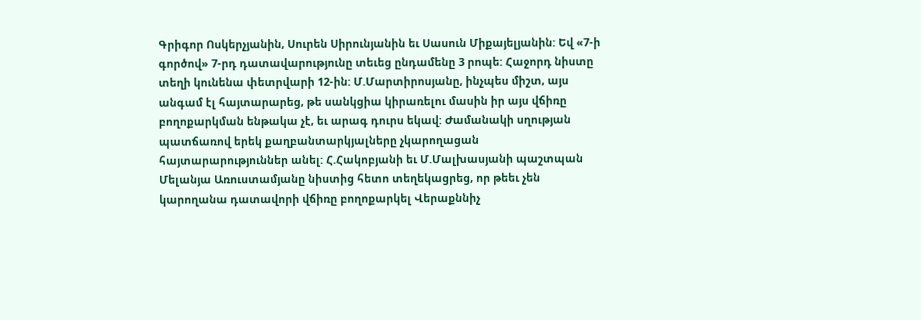Գրիգոր Ոսկերչյանին, Սուրեն Սիրունյանին եւ Սասուն Միքայելյանին: Եվ «7-ի գործով» 7-րդ դատավարությունը տեւեց ընդամենը 3 րոպե: Հաջորդ նիստը տեղի կունենա փետրվարի 12-ին: Մ.Մարտիրոսյանը, ինչպես միշտ, այս անգամ էլ հայտարարեց, թե սանկցիա կիրառելու մասին իր այս վճիռը բողոքարկման ենթակա չէ, եւ արագ դուրս եկավ: Ժամանակի սղության պատճառով երեկ քաղբանտարկյալները չկարողացան հայտարարություններ անել: Հ.Հակոբյանի եւ Մ.Մալխասյանի պաշտպան Մելանյա Առուստամյանը նիստից հետո տեղեկացրեց, որ թեեւ չեն կարողանա դատավորի վճիռը բողոքարկել Վերաքննիչ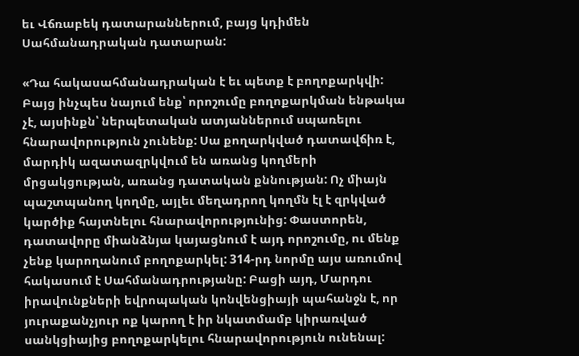եւ Վճռաբեկ դատարաններում, բայց կդիմեն Սահմանադրական դատարան:

«Դա հակասահմանադրական է եւ պետք է բողոքարկվի: Բայց ինչպես նայում ենք՝ որոշումը բողոքարկման ենթակա չէ, այսինքն՝ ներպետական ատյաններում սպառելու հնարավորություն չունենք: Սա քողարկված դատավճիռ է, մարդիկ ազատազրկվում են առանց կողմերի մրցակցության, առանց դատական քննության: Ոչ միայն պաշտպանող կողմը, այլեւ մեղադրող կողմն էլ է զրկված կարծիք հայտնելու հնարավորությունից: Փաստորեն, դատավորը միանձնյա կայացնում է այդ որոշումը, ու մենք չենք կարողանում բողոքարկել: 314-րդ նորմը այս առումով հակասում է Սահմանադրությանը: Բացի այդ, Մարդու իրավունքների եվրոպական կոնվենցիայի պահանջն է, որ յուրաքանչյուր ոք կարող է իր նկատմամբ կիրառված սանկցիայից բողոքարկելու հնարավորություն ունենալ: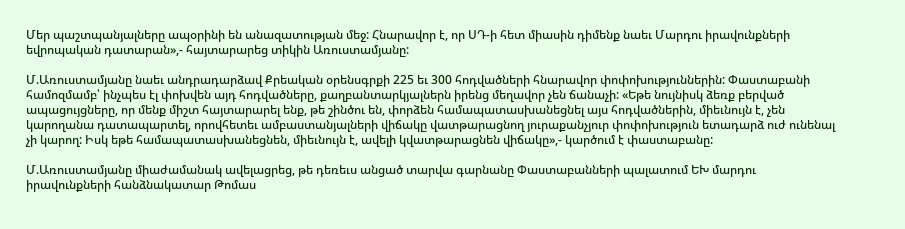Մեր պաշտպանյալները ապօրինի են անազատության մեջ: Հնարավոր է, որ ՍԴ-ի հետ միասին դիմենք նաեւ Մարդու իրավունքների եվրոպական դատարան»,- հայտարարեց տիկին Առուստամյանը:

Մ.Առուստամյանը նաեւ անդրադարձավ Քրեական օրենսգրքի 225 եւ 300 հոդվածների հնարավոր փոփոխություններին: Փաստաբանի համոզմամբ՝ ինչպես էլ փոխվեն այդ հոդվածները, քաղբանտարկյալներն իրենց մեղավոր չեն ճանաչի: «Եթե նույնիսկ ձեռք բերված ապացույցները, որ մենք միշտ հայտարարել ենք, թե շինծու են, փորձեն համապատասխանեցնել այս հոդվածներին, միեւնույն է, չեն կարողանա դատապարտել, որովհետեւ ամբաստանյալների վիճակը վատթարացնող յուրաքանչյուր փոփոխություն ետադարձ ուժ ունենալ չի կարող: Իսկ եթե համապատասխանեցնեն, միեւնույն է, ավելի կվատթարացնեն վիճակը»,- կարծում է փաստաբանը:

Մ.Առուստամյանը միաժամանակ ավելացրեց, թե դեռեւս անցած տարվա գարնանը Փաստաբանների պալատում ԵԽ մարդու իրավունքների հանձնակատար Թոմաս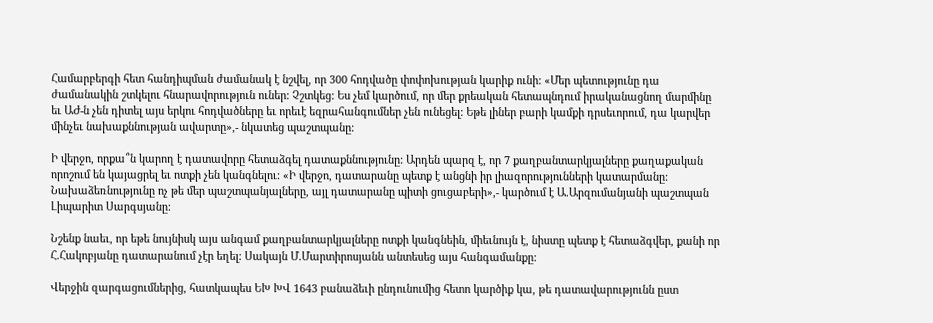Համարբերգի հետ հանդիպման ժամանակ է նշվել, որ 300 հոդվածը փոփոխության կարիք ունի: «Մեր պետությունը դա ժամանակին շտկելու հնարավորություն ուներ: Չշտկեց: Ես չեմ կարծում, որ մեր քրեական հետապնդում իրականացնող մարմինը եւ ԱԺ-ն չեն դիտել այս երկու հոդվածները եւ որեւէ եզրահանգումներ չեն ունեցել: Եթե լիներ բարի կամքի դրսեւորում, դա կարվեր մինչեւ նախաքննության ավարտը»,- նկատեց պաշտպանը:

Ի վերջո, որքա՞ն կարող է դատավորը հետաձգել դատաքննությունը: Արդեն պարզ է, որ 7 քաղբանտարկյալները քաղաքական որոշում են կայացրել եւ ոտքի չեն կանգնելու: «Ի վերջո, դատարանը պետք է անցնի իր լիազորությունների կատարմանը: Նախաձեռնությունը ոչ թե մեր պաշտպանյալները, այլ դատարանը պիտի ցուցաբերի»,- կարծում է Ա.Արզումանյանի պաշտպան Լիպարիտ Սարգսյանը:

Նշենք նաեւ, որ եթե նույնիսկ այս անգամ քաղբանտարկյալները ոտքի կանգնեին, միեւնույն է, նիստը պետք է հետաձգվեր, քանի որ Հ.Հակոբյանը դատարանում չէր եղել: Սակայն Մ.Մարտիրոսյանն անտեսեց այս հանգամանքը:

Վերջին զարգացումներից, հատկապես ԵԽ ԽՎ 1643 բանաձեւի ընդունումից հետո կարծիք կա, թե դատավարությունն ըստ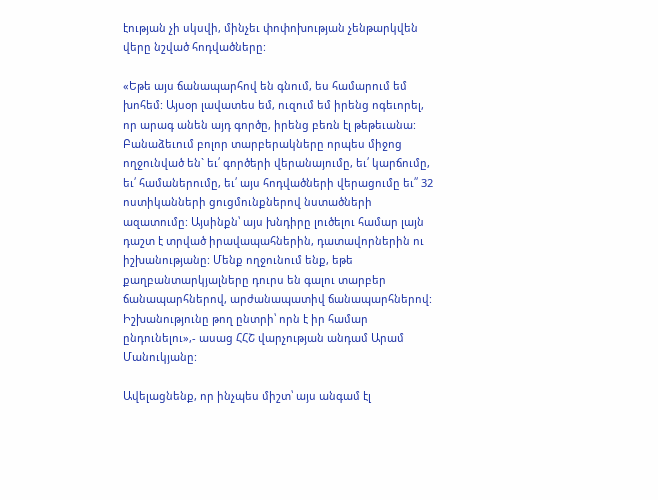էության չի սկսվի, մինչեւ փոփոխության չենթարկվեն վերը նշված հոդվածները:

«Եթե այս ճանապարհով են գնում, ես համարում եմ խոհեմ: Այսօր լավատես եմ, ուզում եմ իրենց ոգեւորել, որ արագ անեն այդ գործը, իրենց բեռն էլ թեթեւանա: Բանաձեւում բոլոր տարբերակները որպես միջոց ողջունված են` եւ՛ գործերի վերանայումը, եւ՛ կարճումը, եւ՛ համաներումը, եւ՛ այս հոդվածների վերացումը եւ՛՛ 32 ոստիկանների ցուցմունքներով նստածների ազատումը: Այսինքն՝ այս խնդիրը լուծելու համար լայն դաշտ է տրված իրավապահներին, դատավորներին ու իշխանությանը: Մենք ողջունում ենք, եթե քաղբանտարկյալները դուրս են գալու տարբեր ճանապարհներով, արժանապատիվ ճանապարհներով: Իշխանությունը թող ընտրի՝ որն է իր համար ընդունելու»,- ասաց ՀՀՇ վարչության անդամ Արամ Մանուկյանը:

Ավելացնենք, որ ինչպես միշտ՝ այս անգամ էլ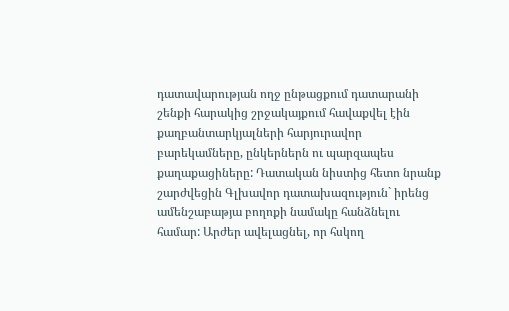դատավարության ողջ ընթացքում դատարանի շենքի հարակից շրջակայքում հավաքվել էին քաղբանտարկյալների հարյուրավոր բարեկամները, ընկերներն ու պարզապես քաղաքացիները: Դատական նիստից հետո նրանք շարժվեցին Գլխավոր դատախազություն` իրենց ամենշաբաթյա բողոքի նամակը հանձնելու համար: Արժեր ավելացնել, որ հսկող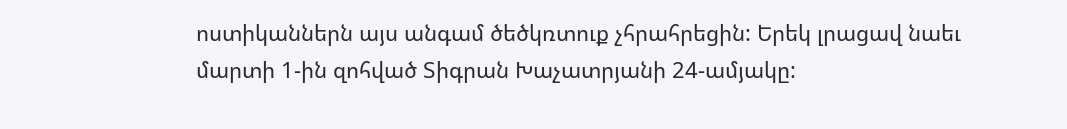ոստիկաններն այս անգամ ծեծկռտուք չհրահրեցին: Երեկ լրացավ նաեւ մարտի 1-ին զոհված Տիգրան Խաչատրյանի 24-ամյակը: